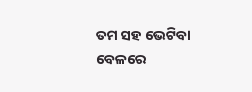ତମ ସହ ଭେଟିବା ବେଳରେ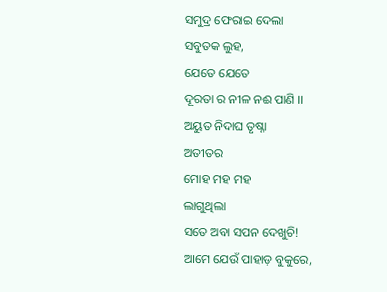ସମୁଦ୍ର ଫେରାଇ ଦେଲା
ସବୁତକ ଲୁହ,
ଯେତେ ଯେତେ
ଦୂରତା ର ନୀଳ ନଈ ପାଣି ।।
ଅୟୁତ ନିଦାଘ ତୃଷ୍ନା
ଅତୀତର
ମୋହ ମହ ମହ
ଲାଗୁଥିଲା
ସତେ ଅବା ସପନ ଦେଖୁଚି!
ଆମେ ଯେଉଁ ପାହାଡ଼ ବୁକୁରେ,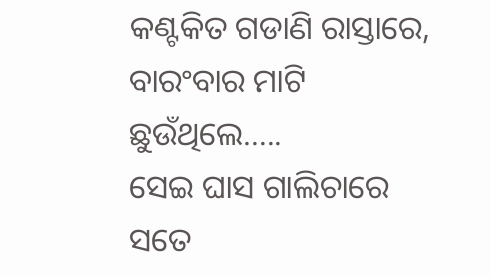କଣ୍ଟକିତ ଗଡାଣି ରାସ୍ତାରେ,
ବାରଂବାର ମାଟି ଛୁଉଁଥିଲେ…..
ସେଇ ଘାସ ଗାଲିଚାରେ
ସତେ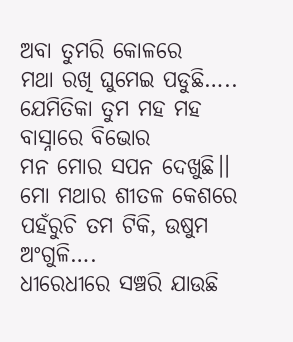ଅବା ତୁମରି କୋଳରେ
ମଥା ରଖି ଘୁମେଇ ପଡୁଛି…..
ଯେମିତିକା ତୁମ ମହ ମହ
ବାସ୍ନାରେ ବିଭୋର
ମନ ମୋର ସପନ ଦେଖୁଛି।।
ମୋ ମଥାର ଶୀତଳ କେଶରେ
ପହଁରୁଚି ତମ ଟିକି, ଉଷୁମ ଅଂଗୁଳି….
ଧୀରେଧୀରେ ସଞ୍ଚରି ଯାଉଛି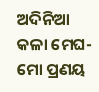ଅଦିନିଆ କଳା ମେଘ-
ମୋ ପ୍ରଣୟ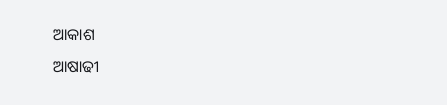ଆକାଶ
ଆଷାଢୀ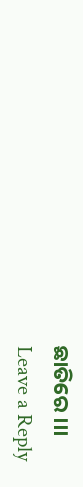ଛାତିରେ ।।।
Leave a Reply